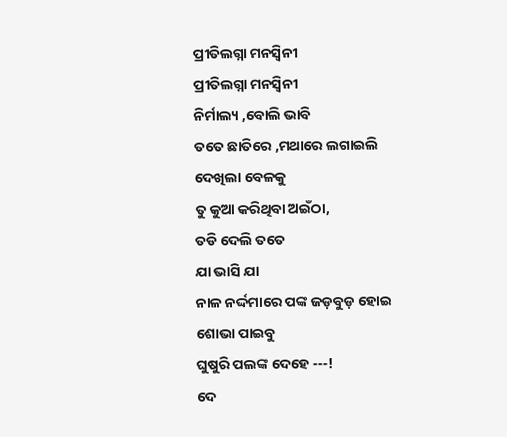ପ୍ରୀତିଲଗ୍ନା ମନସ୍ୱିନୀ
ପ୍ରୀତିଲଗ୍ନା ମନସ୍ୱିନୀ
ନିର୍ମାଲ୍ୟ ,ବୋଲି ଭାବି
ତତେ ଛାତିରେ ,ମଥାରେ ଲଗାଇଲି
ଦେଖିଲା ବେଳକୁ
ତୁ କୁଆ କରିଥିବା ଅଇଁଠା,
ତଡି ଦେଲି ତତେ
ଯା ଭାସି ଯା
ନାଳ ନର୍ଦ୍ଦମାରେ ପଙ୍କ ଜଡ଼ବୁଡ଼ ହୋଇ
ଶୋଭା ପାଇବୁ
ଘୁଷୁରି ପଲଙ୍କ ଦେହେ ---!
ଦେ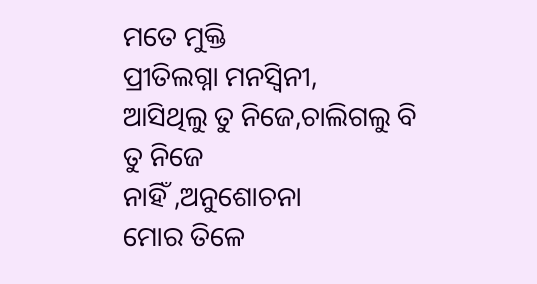ମତେ ମୁକ୍ତି
ପ୍ରୀତିଲଗ୍ନା ମନସ୍ୱିନୀ,
ଆସିଥିଲୁ ତୁ ନିଜେ,ଚାଲିଗଲୁ ବି
ତୁ ନିଜେ
ନାହିଁ ,ଅନୁଶୋଚନା
ମୋର ତିଳେ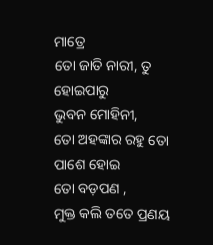ମାତ୍ରେ
ତୋ ଜାତି ନାରୀ, ତୁ ହୋଇପାରୁ
ଭୁବନ ମୋହିନୀ,
ତୋ ଅହଙ୍କାର ରହୁ ତୋ ପାଶେ ହୋଇ
ତୋ ବଡ଼ପଣ ,
ମୁକ୍ତ କଲି ତତେ ପ୍ରଣୟ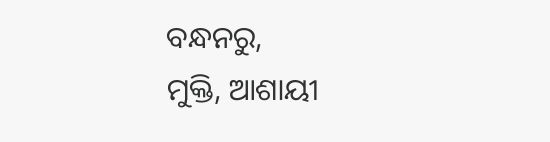ବନ୍ଧନରୁ,
ମୁକ୍ତି, ଆଶାୟୀ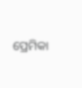ପ୍ରେମିକା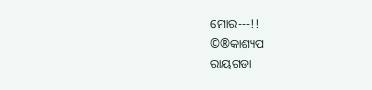ମୋର---!!
©®କାଶ୍ୟପ
ରାୟଗଡା